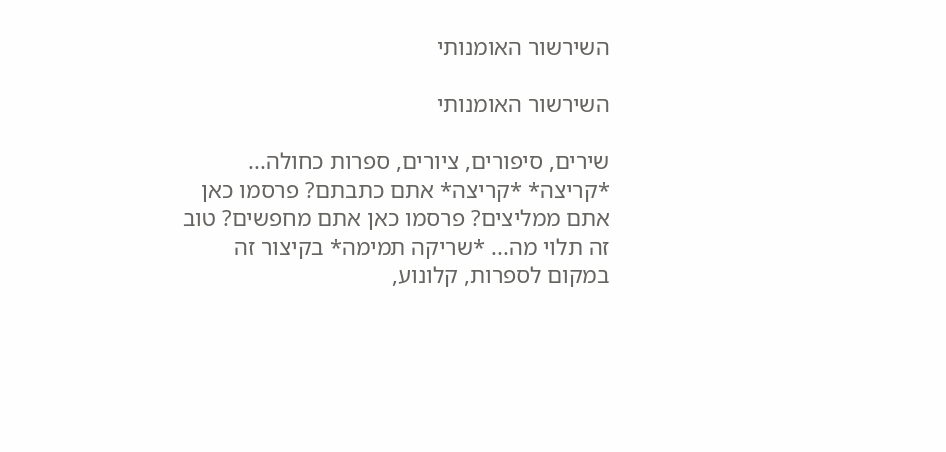השירשור האומנותי

השירשור האומנותי

שירים, סיפורים, ציורים, ספרות כחולה... *קריצה* *קריצה* אתם כתבתם? פרסמו כאן אתם ממליצים? פרסמו כאן אתם מחפשים? טוב זה תלוי מה... *שריקה תמימה* בקיצור זה במקום לספרות, קלונוע,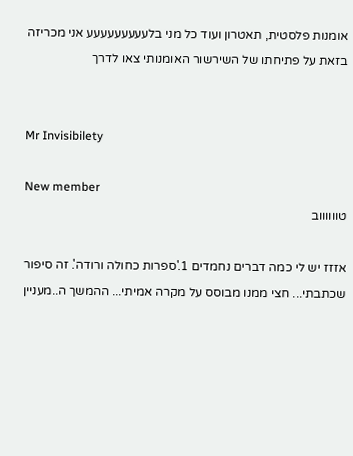אומנות פלסטית, תאטרון ועוד כל מני בלעעעעעעעעע אני מכריזה בזאת על פתיחתו של השירשור האומנותי צאו לדרך


Mr Invisibilety

New member
טווווווב

אזזז יש לי כמה דברים נחמדים 1.'ספרות כחולה ורודה'. זה סיפור שכתבתי... חצי ממנו מבוסס על מקרה אמיתי... ההמשך ה..מעניין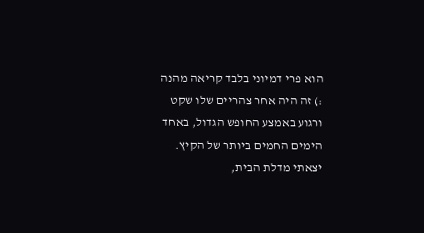הוא פרי דמיוני בלבד קריאה מהנה :) זה היה אחר צהריים שלו שקט ורגוע באמצע החופש הגדול, באחד הימים החמים ביותר של הקיץ. יצאתי מדלת הבית,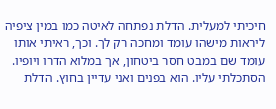חיכיתי למעלית. הדלת נפתחה לאיטה כמו במין ציפיה ליראות מישהו עומד ומחכה רק לך. וכך, ראיתי אותו עומד שם במבט חסר ביטחון, אך במלוא הדרו ויופיו. הסתכלתי עליו. הוא בפנים ואני עדיין בחוץ. הדלת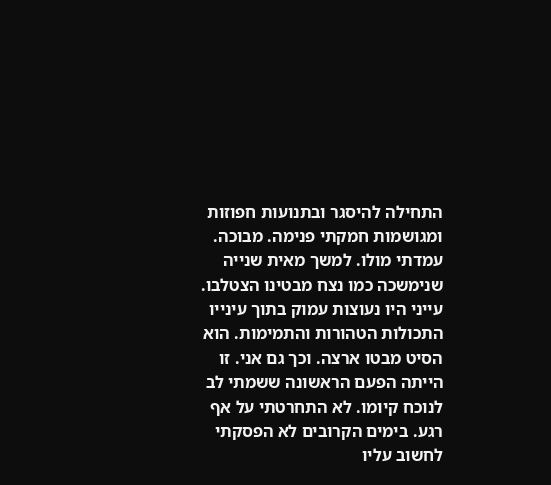התחילה להיסגר ובתנועות חפוזות ומגושמות חמקתי פנימה. מבוכה. עמדתי מולו. למשך מאית שנייה שנימשכה כמו נצח מבטינו הצטלבו. עייני היו נעוצות עמוק בתוך עינייו התכולות הטהורות והתמימות. הוא הסיט מבטו ארצה. וכך גם אני. זו הייתה הפעם הראשונה ששמתי לב לנוכח קיומו. לא התחרטתי על אף רגע. בימים הקרובים לא הפסקתי לחשוב עליו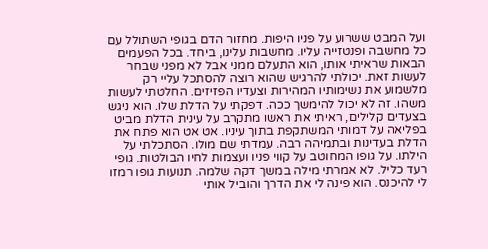ועל המבט ששרוע על פניו היפות. מחזור הדם בגופי השתולל עם כל מחשבה ופנטזייה עליו. מחשבות עלינו, ביחד. בכל הפעמים הבאות שראיתי אותו, הוא התעלם ממני אבל לא מפני שבחר לעשות זאת. יכולתי להרגיש שהוא רוצה להסתכל עליי רק מלשמוע את נשימותיו המהירות וצעדיו הפזיזים. החלטתי לעשות משהו. זה לא יכול להימשך ככה. דפקתי על הדלת שלו. הוא ניגש בצעדים קלילים, ראיתי את ראשו מתקרב על עינית הדלת מביט בפליאה על דמותי המשתקפת בתוך עיניו. אט אט הוא פתח את הדלת בעדינות ובתמיהה רבה. עמדתי שם מולו. הסתכלתי על הילתו. על גופו המחוטב על קווי פניו ועצמות לחיו הבולטות. גופי רעד כליל. לא אמרתי מילה במשך דקה שלמה. תנועות גופו רמזו לי להיכנס. הוא פינה לי את הדרך והוביל אותי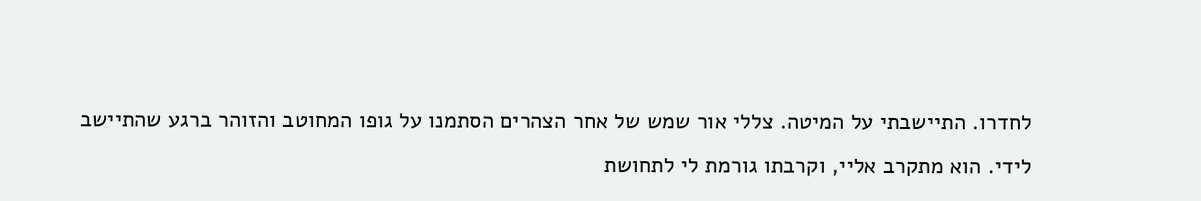לחדרו. התיישבתי על המיטה. צללי אור שמש של אחר הצהרים הסתמנו על גופו המחוטב והזוהר ברגע שהתיישב לידי. הוא מתקרב אליי, וקרבתו גורמת לי לתחושת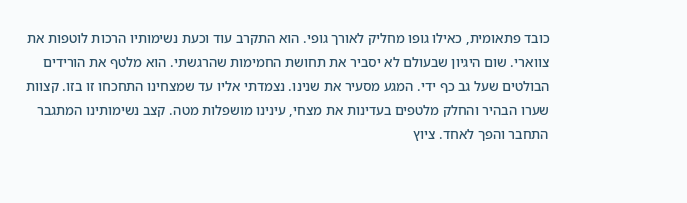כובד פתאומית, כאילו גופו מחליק לאורך גופי. הוא התקרב עוד וכעת נשימותיו הרכות לוטפות את צווארי. שום היגיון שבעולם לא יסביר את תחושת החמימות שהרגשתי. הוא מלטף את הורידים הבולטים שעל גב כף ידי. המגע מסעיר את שנינו. נצמדתי אליו עד שמצחינו התחכחו זו בזו. קצוות שערו הבהיר והחלק מלטפים בעדינות את מצחי, עינינו מושפלות מטה. קצב נשימותינו המתגבר התחבר והפך לאחד. ציוץ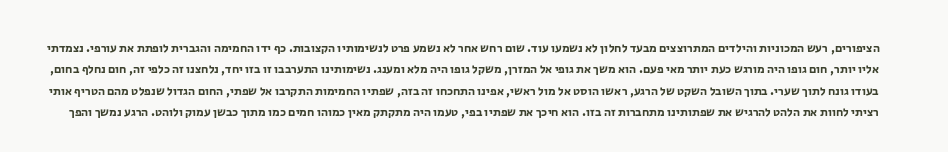הציפורים, רעש המכוניות והילדים המתרוצצים מבעד לחלון לא נשמעו עוד. שום רחש אחר לא נשמע פרט לנשימותיו הקצובות. כף ידו החמימה והגברית לופתת את עורפי. נצמדתי אליו יותר, חום גופו היה מורגש כעת יותר מאי פעם. הוא משך את גופי אל המזרן, משקל גופו היה מלא ומענג. נשימותינו התערבבו זו בזו יחד, נלחצנו זה כלפי זה, חום נחלף בחום, בעודו גונח לתוך שערי. בתוך השובל השקט של הרגע, ראשו הוסט אל מול ראשי, אפינו התחכחו זה בזה, שפתיו החמימות התקרבו אל שפתי, החום הגדול שנפלט מהם הטריף אותי רציתי לחוות את הלהט להרגיש את שפתותינו מתחברות זה בזו. הוא חיכך את שפתיו בפי, טעמו היה מתקתק מאין כמוהו חמים כמו מתוך כבשן עמוק ולוהט. הרגע נמשך והפך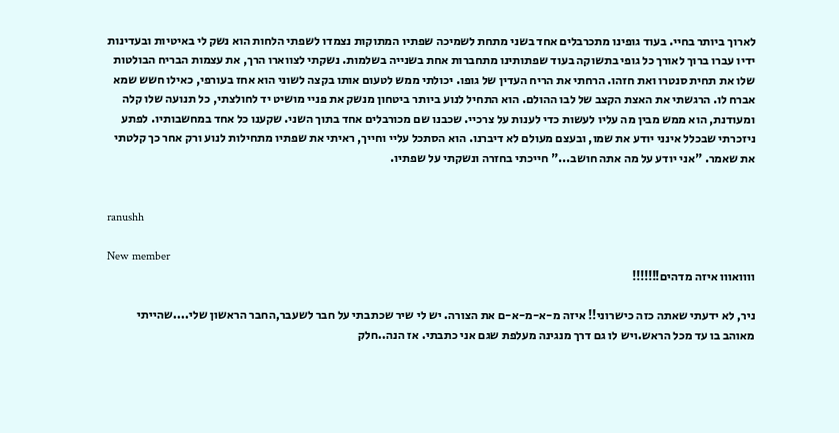לארוך ביותר בחיי. בעוד גופינו מתכרבלים אחד בשני מתחת לשמיכה שפתיו המתוקות נצמדו לשפתי הלחות הוא נשק לי באיטיות ובעדינות ידיו עברו ברוך לאורך כל גופי בתשוקה בעוד שפתותינו מתחברות אחת בשנייה בשלמות. נשקתי לצווארו הרך, את עצמות הבריח הבולטות שלו את תחית סנטרו ואת חזהו. הרחתי את הריח העדין של גופו. יכולתי ממש לטעום אותו בקצה לשוני הוא אחז בעורפי, כאילו חשש שמא אברח לו. הרגשתי את האצת הקצב של לבו ההולם. הוא התחיל לנוע ביותר ביטחון מנשק את פניי מושיט יד לחולצתי, כל תנועה שלו קלה ומעודנת, הוא ממש מבין מה עליו לעשות כדי לענות על צרכיי. שכבנו שם מכורבלים אחד בתוך השני. שקענו כל אחד במחשבותיו. לפתע ניזכרתי שבכלל אינני יודע את שמו, ובעצם מעולם לא דיברנו. הוא הסתכל עליי וחייך, ראיתי את שפתיו מתחילות לנוע ורק אחר כך קלטתי את שאמר. "אני יודע על מה אתה חושב..." חייכתי בחזרה ונשקתי על שפתיו.


ranushh

New member
וווואווו איזה מדהים!!!!!!!

ניר, לא ידעתי שאתה כזה כישרוני!! איזה מ-א-מ-א-ם את הצורה. יש לי שיר שכתבתי על חבר לשעבר,החבר הראשון שלי....שהייתי מאוהב בו עד מכל הראש.ויש לו גם דרך מנגינה מעלפת שגם אני כתבתי. אז הנה..חלק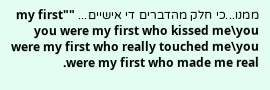ממנו...כי חלק מהדברים די אישיים... "my first" you were my first who kissed me\you were my first who really touched me\you were my first who made me real.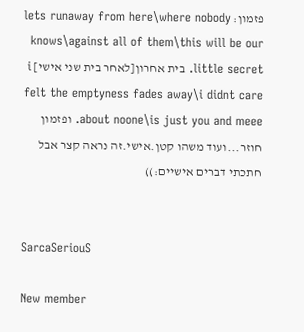פזמון: lets runaway from here\where nobody knows\against all of them\this will be our little secret. בית אחרון[לאחר בית שני אישי] i felt the emptyness fades away\i didnt care about noone\is just you and meee. ופזמון חוזר...ועוד משהו קטן.אישי.זה נראה קצר אבל חתכתי דברים אישיים:))


SarcaSeriouS

New member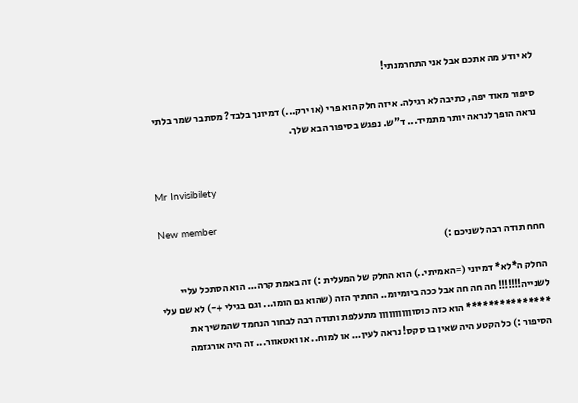לא יודע מה אתכם אבל אני התחרמנתי!

סיפור מאוד יפה, כתיבה לא רגילה. איזה חלק הוא פרי (או ירק...) דמיונך בלבד? מסתבר שמר בלתי נראה הופך לנראה יותר מתמיד... ד"ש. נפגש בסיפור הבא שלך.


Mr Invisibilety

New member
חחח תודה רבה לשניכם :)

החלק ה*לא* דמיוני (=האמיתי..) הוא החלק של המעלית :) זה באמת קרה... הוא הסתכל עליי לשנייה!!!!!!! חה חה חה אבל ככה ביומיומ.. החתיך הזה (שהוא גם הומו... וגם בגילי +-) לא שם עלי *************** הוא כזה כוסוןןןןןןןןןן מתעלפת ותודה רבה לבחור הנחמד שהמשיך את הסיפור :) כל הקטע היה שאין בו סקס! נראה לעין... או למוח.. או ואטאוור... זה היה אורגזמה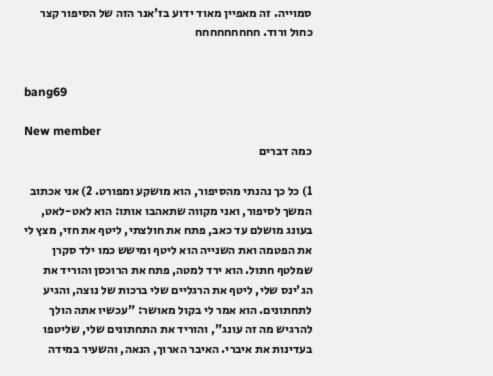סמוייה. זה מאפיין מאוד ידוע בז'אנר הזה של הסיפור קצר כחול ורוד. חחחחחחחחח


bang69

New member
כמה דברים

1) כל כך נהנתי מהסיפור, הוא מושקע ומפורט. 2) אני אכתוב המשך לסיפור, ואני מקווה שתאהבו אותו: הוא לאט-לאט, בעונג מושלם עד כאב, פתח את חולצתי, ליטף את חזי, מצץ לי את הפטמה ואת השנייה הוא ליטף ומישש כמו ילד סקרן שמלטף חתול. הוא ירד למטה, פתח את הרוכסן והוריד את הג'ינס שלי, ליטף את הרגליים שלי ברכות של נוצה, והגיע לתחתונים. הוא אמר לי בקול מאושר: "עכשיו אתה הולך להרגיש מה זה עונג", והוריד את התחתונים שלי, שליטפו בעדינות את איברי. האיבר הארוך, הנאה, והשעיר במידה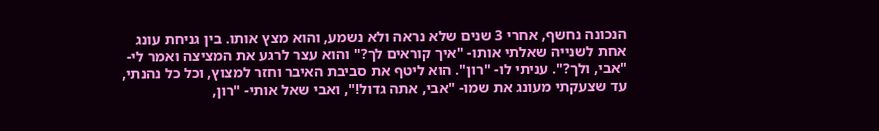הנכונה נחשף, אחרי 3 שנים שלא נראה ולא נשמע, והוא מצץ אותו. בין גניחת עונג אחת לשנייה שאלתי אותו- "איך קוראים לך?" והוא עצר לרגע את המציצה ואמר לי- "אבי, ולך?". עניתי לו- "רון". הוא ליטף את סביבת האיבר וחזר למצוץ, וכל כל נהנתי, עד שצעקתי מעונג את שמו- "אבי, אתה גדול!", ואבי שאל אותי- "רון,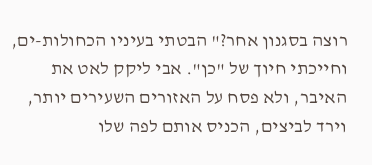רוצה בסגנון אחר?" הבטתי בעיניו הכחולות-ים, וחייכתי חיוך של "כן". אבי ליקק לאט את האיבר, ולא פסח על האזורים השעירים יותר, וירד לביצים, הכניס אותם לפה שלו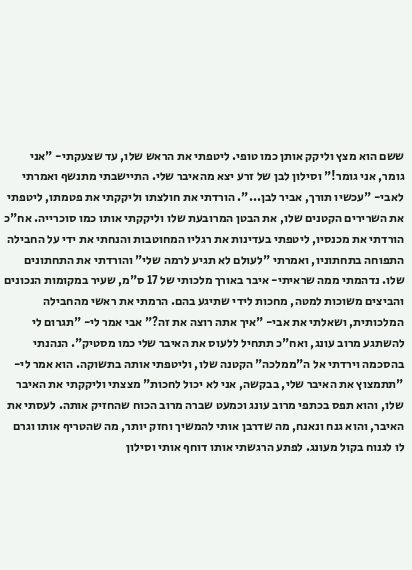ששם הוא מצץ וליקק אותן כמו טופי. ליטפתי את הראש שלו, עד שצעקתי- "אני גומר, אני גומר!" וסילון לבן של זרע יצא מהאיבר שלי. התיישבתי מתנשף ואמרתי לאבי- "עכשיו תורך, אביר לבן...". הורדתי את חולצתו וליקקתי את פטמתו, ליטפתי את השרירים הקטנים שלו, את הבטן המרובעת שלו וליקקתי אותו כמו סוכרייה. אח"כ הורדתי את מכנסיו, ליטפתי בעדינות את רגליו המחוטבות והנחתי את ידי על החבילה התפוחה בתחתוניו, ואמרתי "לעולם לא תגיע לרמה שלי" והורדתי את התחתונים שלו. נדהמתי ממה שראיתי- איבר באורך מלכותי של 17 ס"מ, שעיר במקומות הנכונים והביצים משוכות למטה, מחכות לידי שתיגע בהם. הרמתי את ראשי מהחבילה המלכותית, ושאלתי את אבי- "איך אתה רוצה את זה?" אבי אמר לי- "תגרום לי להשתגע מרוב עונג, ואח"כ תתחיל ללעוס את האיבר שלי כמו מסטיק". הנהנתי בהסכמה וירדתי אל ה"ממלכה" הקטנה שלו, וליטפתי אותה בתשוקה. הוא אמר לי- "תתמצוץ את האיבר שלי, בבקשה, אני לא יכול לחכות" מצצתי וליקקתי את האיבר שלו, והוא תפס בכתפי מרוב עונג וכמעט שברה מרוב הכוח שהחזיק אותה. לעסתי את האיבר, והוא גנח ונאנח, מה שדרבן אותי להמשיך וחזק יותר, מה שהטריף אותו וגרם לו לגנוח בקול מעונג. לפתע הרגשתי אותו דוחף אותי וסילון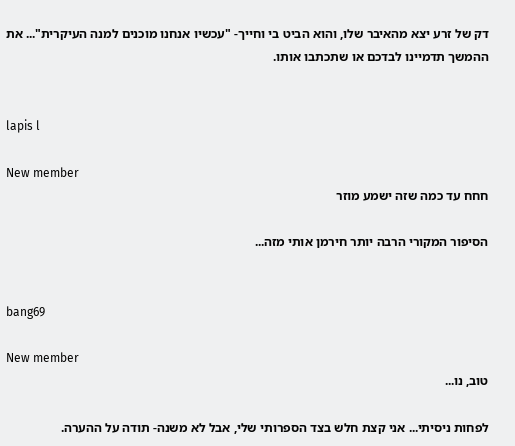דק של זרע יצא מהאיבר שלו, והוא הביט בי וחייך- "עכשיו אנחנו מוכנים למנה העיקרית"... את ההמשך תדמיינו לבדכם או שתכתבו אותו.


lapis l

New member
חחח עד כמה שזה ישמע מוזר

הסיפור המקורי הרבה יותר חירמן אותי מזה...


bang69

New member
טוב, נו...

לפחות ניסיתי... אני קצת חלש בצד הספרותי שלי, אבל לא משנה- תודה על ההערה.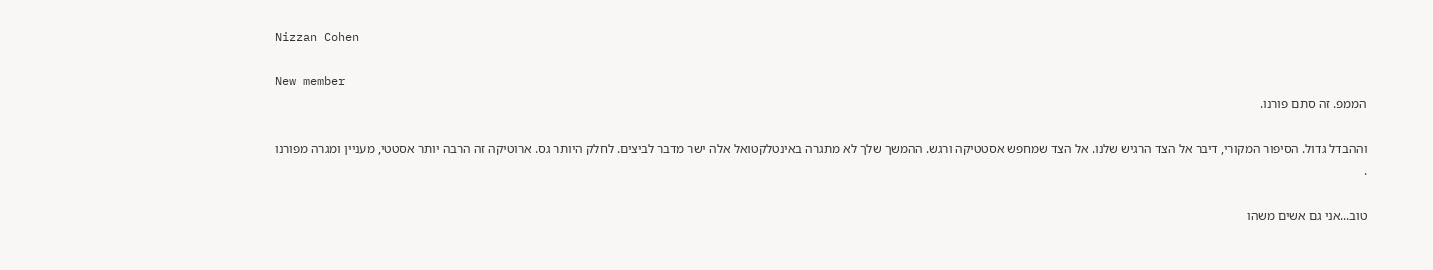Nizzan Cohen

New member
הממפ. זה סתם פורנו.

וההבדל גדול. הסיפור המקורי, דיבר אל הצד הרגיש שלנו. אל הצד שמחפש אסטטיקה ורגש. ההמשך שלך לא מתגרה באינטלקטואל אלה ישר מדבר לביצים. לחלק היותר גס. ארוטיקה זה הרבה יותר אסטטי, מעניין ומגרה מפורנו
.

טוב...אני גם אשים משהו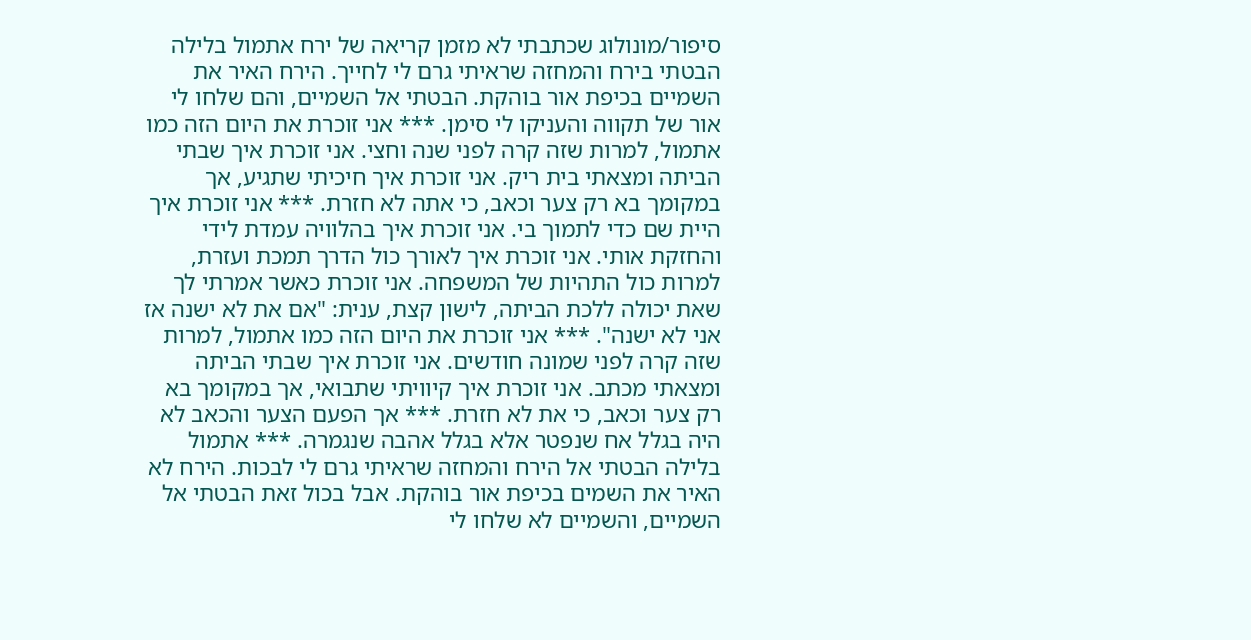סיפור/מונולוג שכתבתי לא מזמן קריאה של ירח אתמול בלילה הבטתי בירח והמחזה שראיתי גרם לי לחייך. הירח האיר את השמיים בכיפת אור בוהקת. הבטתי אל השמיים, והם שלחו לי אור של תקווה והעניקו לי סימן. *** אני זוכרת את היום הזה כמו אתמול, למרות שזה קרה לפני שנה וחצי. אני זוכרת איך שבתי הביתה ומצאתי בית ריק. אני זוכרת איך חיכיתי שתגיע, אך במקומך בא רק צער וכאב, כי אתה לא חזרת. *** אני זוכרת איך היית שם כדי לתמוך בי. אני זוכרת איך בהלוויה עמדת לידי והחזקת אותי. אני זוכרת איך לאורך כול הדרך תמכת ועזרת, למרות כול התהיות של המשפחה. אני זוכרת כאשר אמרתי לך שאת יכולה ללכת הביתה, לישון קצת, ענית: "אם את לא ישנה אז אני לא ישנה". *** אני זוכרת את היום הזה כמו אתמול, למרות שזה קרה לפני שמונה חודשים. אני זוכרת איך שבתי הביתה ומצאתי מכתב. אני זוכרת איך קיוויתי שתבואי, אך במקומך בא רק צער וכאב, כי את לא חזרת. *** אך הפעם הצער והכאב לא היה בגלל אח שנפטר אלא בגלל אהבה שנגמרה. *** אתמול בלילה הבטתי אל הירח והמחזה שראיתי גרם לי לבכות. הירח לא האיר את השמים בכיפת אור בוהקת. אבל בכול זאת הבטתי אל השמיים, והשמיים לא שלחו לי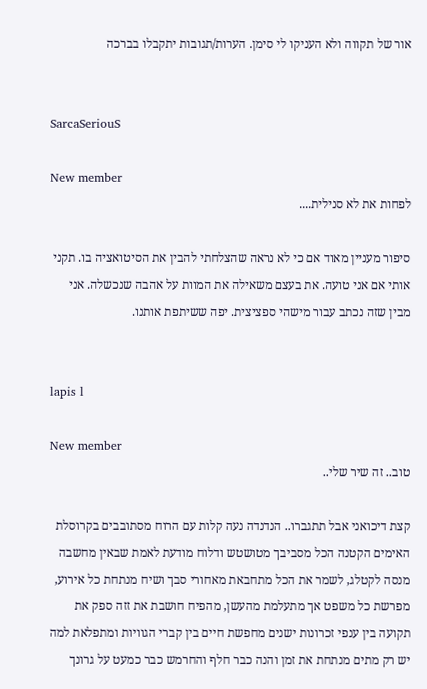אור של תקווה ולא העניקו לי סימן. הערות/תגובות יתקבלו בברכה


SarcaSeriouS

New member
לפחות את לא סנילית....

סיפור מעניין מאוד אם כי לא נראה שהצלחתי להבין את הסיטואציה בו. תקני אותי אם אני טועה. את בעצם משאילה את המוות על אהבה שנכשלה. אני מבין שזה נכתב עבור מישהי ספציצית. יפה ששיתפת אותנו.


lapis l

New member
טוב.. זה שיר שלי..

קצת דיכואני אבל תתגברו.. הנדנדה נעה קלות עם הרוח מסתובבים בקרוסלת האימים הקטנה הכל מסביבך מטושטש ודלוח מודעת לאמת שבאין מחשבה מנסה לקטלג, לשמר את הכל מתחבאת מאחורי סבך ושיח מנתחת כל אירוע, מפרשת כל משפט אך מתעלמת מהעשן, מהפיח חושבת את זזה ספק את תקועה בין ענפי זכרונות ישנים מחפשת חיים בין קברי הגוויות ומתפלאת למה יש רק מתים מנתחת את זמן והנה כבר חלף והחרמש כבר כמעט על גרונך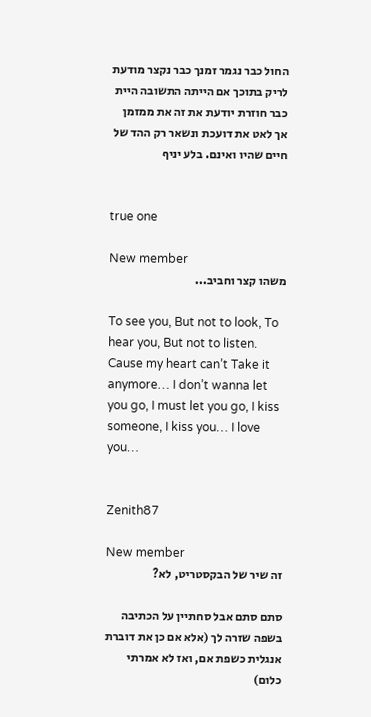החול כבר נגמר זמנך כבר נקצר מודעת לריק בתוכך אם הייתה התשובה היית כבר חוזרת יודעת את זה את ממזמן אך לאט את דועכת ונשאר רק ההד של חיים שהיו ואינם. בלע יניף


true one

New member
משהו קצר וחביב...

To see you, But not to look, To hear you, But not to listen. Cause my heart can’t Take it anymore… I don’t wanna let you go, I must let you go, I kiss someone, I kiss you… I love you…


Zenith87

New member
זה שיר של הבקסטריט, לא?

סתם סתם אבל סחתיין על הכתיבה בשפה שזרה לך (אלא אם כן את דוברת אנגלית כשפת אם, ואז לא אמרתי כלום)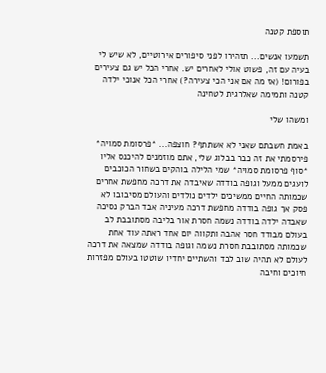תוספת קטנה

תשמעו אנשים... תזהירו לפני סיפורים אירוטיים, לא שיש לי בעיה עם זה, פשוט אולי לאחרים יש. אחרי הכל יש גם צעירים בפורום! (אז מה אם אני הכי צעירה?) אחרי הכל אנוכי ילדה קטנה ותמימה שאלרגית לטחינה

ומשהו שלי

באמת חשבתם שאני לא אשתתף? חוצפה... *פרסומת סמויה* פירסמתי את זה כבר בבלוג שלי, אתם מוזמנים להיכנס אליו *סוף פרסומת סמויה* שמי הלילה בוהקים בשחור הכוכבים לועגים ממעל וגופה בודדה שאיבדה את דרכה מחפשת אחרים שכמותה החיים ממשיכים ילדים נולדים והעולם מסיבובו לא פסק אך גופה בודדה מחפשת דרכה מעיניה אבד הברק נסיכה שאבדה ילדה בודדה נשמה חסרת אור בליבה מסתובבת לב בעולם מבודד חסר אהבה ותקווה יום אחד ראתה עוד אחת שכמותה מסתובבת חסרת נשמה וגופה בודדה שמצאה את דרכה לעולם לא תהיה שוב לבד והשתיים יחדיו שוטטו בעולם מפזרות חיוכים וחיבה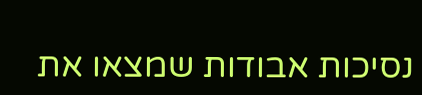נסיכות אבודות שמצאו את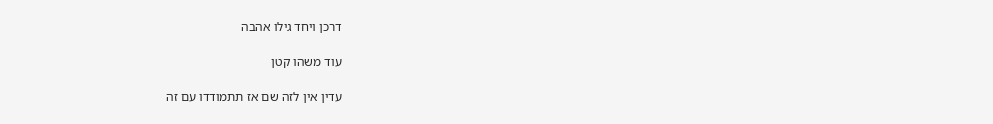דרכן ויחד גילו אהבה

עוד משהו קטן

עדין אין לזה שם אז תתמודדו עם זה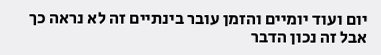יום ועוד יומיים והזמן עובר בינתיים זה לא נראה כך אבל זה נכון הדבר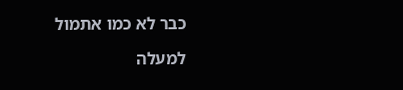כבר לא כמו אתמול

למעלה